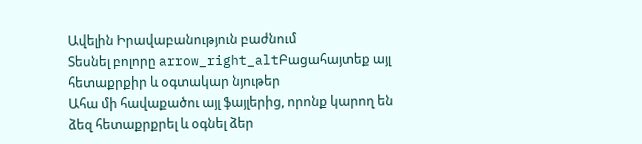Ավելին Իրավաբանություն բաժնում
Տեսնել բոլորը arrow_right_altԲացահայտեք այլ հետաքրքիր և օգտակար նյութեր
Ահա մի հավաքածու այլ ֆայլերից, որոնք կարող են ձեզ հետաքրքրել և օգնել ձեր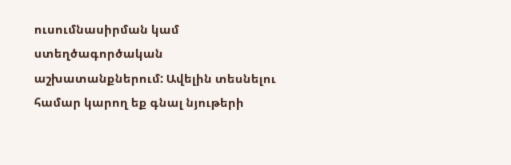ուսումնասիրման կամ ստեղծագործական աշխատանքներում: Ավելին տեսնելու համար կարող եք գնալ նյութերի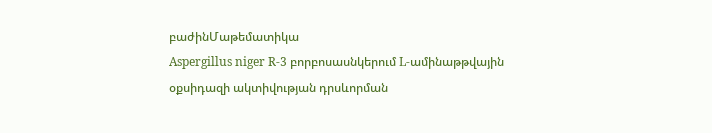բաժինՄաթեմատիկա
Aspergillus niger R-3 բորբոսասնկերում L-ամինաթթվային օքսիդազի ակտիվության դրսևորման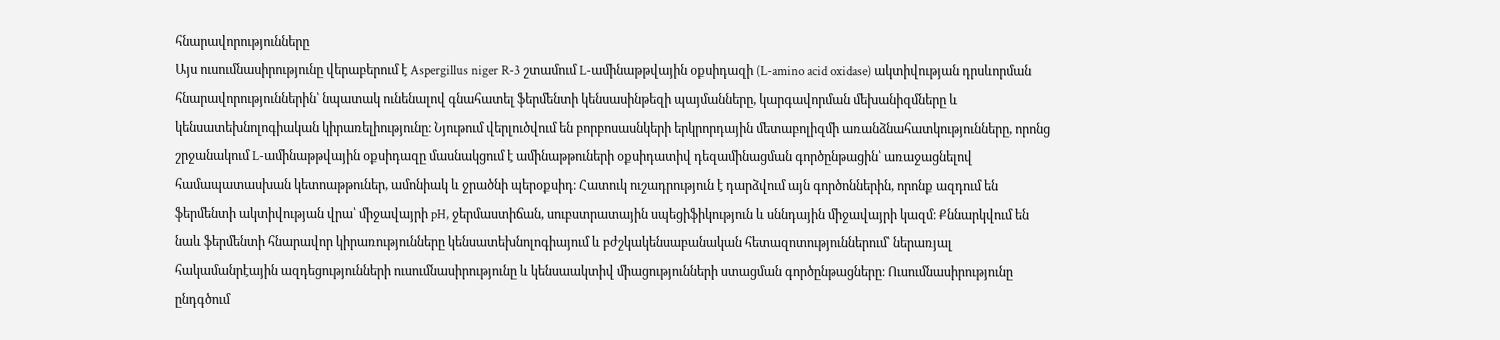հնարավորությունները
Այս ուսումնասիրությունը վերաբերում է Aspergillus niger R-3 շտամում L-ամինաթթվային օքսիդազի (L-amino acid oxidase) ակտիվության դրսևորման հնարավորություններին՝ նպատակ ունենալով գնահատել ֆերմենտի կենսասինթեզի պայմանները, կարգավորման մեխանիզմները և կենսատեխնոլոգիական կիրառելիությունը։ Նյութում վերլուծվում են բորբոսասնկերի երկրորդային մետաբոլիզմի առանձնահատկությունները, որոնց շրջանակում L-ամինաթթվային օքսիդազը մասնակցում է ամինաթթուների օքսիդատիվ դեզամինացման գործընթացին՝ առաջացնելով համապատասխան կետոաթթուներ, ամոնիակ և ջրածնի պերօքսիդ։ Հատուկ ուշադրություն է դարձվում այն գործոններին, որոնք ազդում են ֆերմենտի ակտիվության վրա՝ միջավայրի pH, ջերմաստիճան, սուբստրատային սպեցիֆիկություն և սննդային միջավայրի կազմ։ Քննարկվում են նաև ֆերմենտի հնարավոր կիրառությունները կենսատեխնոլոգիայում և բժշկակենսաբանական հետազոտություններում՝ ներառյալ հակամանրէային ազդեցությունների ուսումնասիրությունը և կենսաակտիվ միացությունների ստացման գործընթացները։ Ուսումնասիրությունը ընդգծում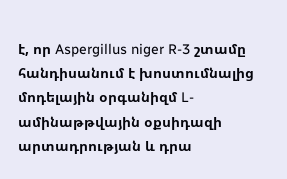է, որ Aspergillus niger R-3 շտամը հանդիսանում է խոստումնալից մոդելային օրգանիզմ L-ամինաթթվային օքսիդազի արտադրության և դրա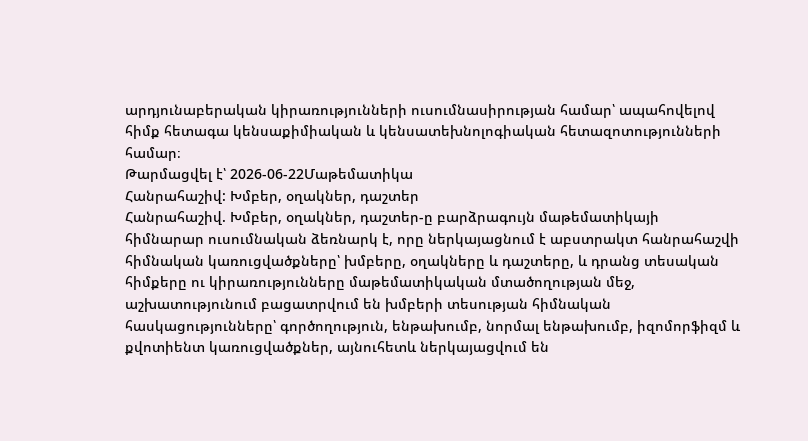արդյունաբերական կիրառությունների ուսումնասիրության համար՝ ապահովելով հիմք հետագա կենսաքիմիական և կենսատեխնոլոգիական հետազոտությունների համար։
Թարմացվել է՝ 2026-06-22Մաթեմատիկա
Հանրահաշիվ: Խմբեր, օղակներ, դաշտեր
Հանրահաշիվ. Խմբեր, օղակներ, դաշտեր-ը բարձրագույն մաթեմատիկայի հիմնարար ուսումնական ձեռնարկ է, որը ներկայացնում է աբստրակտ հանրահաշվի հիմնական կառուցվածքները՝ խմբերը, օղակները և դաշտերը, և դրանց տեսական հիմքերը ու կիրառությունները մաթեմատիկական մտածողության մեջ, աշխատությունում բացատրվում են խմբերի տեսության հիմնական հասկացությունները՝ գործողություն, ենթախումբ, նորմալ ենթախումբ, իզոմորֆիզմ և քվոտիենտ կառուցվածքներ, այնուհետև ներկայացվում են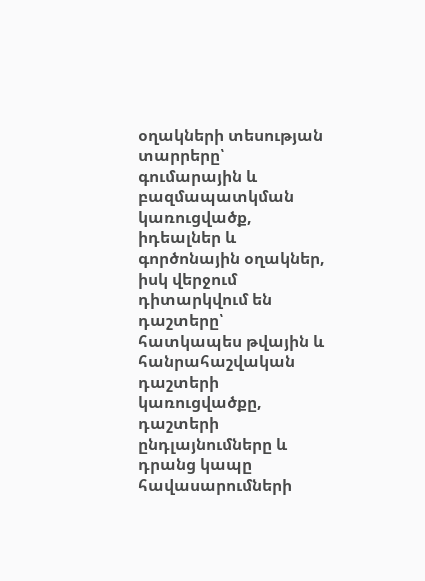օղակների տեսության տարրերը՝ գումարային և բազմապատկման կառուցվածք, իդեալներ և գործոնային օղակներ, իսկ վերջում դիտարկվում են դաշտերը՝ հատկապես թվային և հանրահաշվական դաշտերի կառուցվածքը, դաշտերի ընդլայնումները և դրանց կապը հավասարումների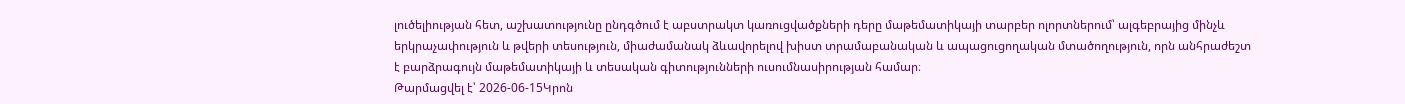լուծելիության հետ, աշխատությունը ընդգծում է աբստրակտ կառուցվածքների դերը մաթեմատիկայի տարբեր ոլորտներում՝ ալգեբրայից մինչև երկրաչափություն և թվերի տեսություն, միաժամանակ ձևավորելով խիստ տրամաբանական և ապացուցողական մտածողություն, որն անհրաժեշտ է բարձրագույն մաթեմատիկայի և տեսական գիտությունների ուսումնասիրության համար։
Թարմացվել է՝ 2026-06-15Կրոն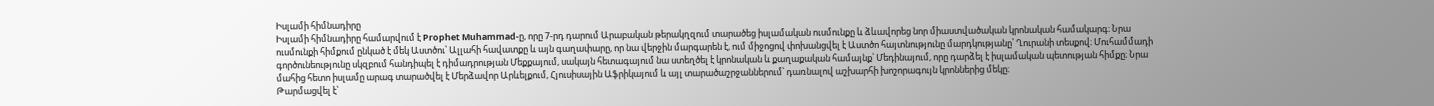Իսլամի հիմնադիրը
Իսլամի հիմնադիրը համարվում է Prophet Muhammad-ը, որը 7-րդ դարում Արաբական թերակղզում տարածեց իսլամական ուսմունքը և ձևավորեց նոր միաստվածական կրոնական համակարգ։ Նրա ուսմունքի հիմքում ընկած է մեկ Աստծու՝ Ալլահի հավատքը և այն գաղափարը, որ նա վերջին մարգարեն է, ում միջոցով փոխանցվել է Աստծո հայտնությունը մարդկությանը՝ Ղուրանի տեսքով։ Մուհամմադի գործունեությունը սկզբում հանդիպել է դիմադրության Մեքքայում, սակայն հետագայում նա ստեղծել է կրոնական և քաղաքական համայնք՝ Մեդինայում, որը դարձել է իսլամական պետության հիմքը։ Նրա մահից հետո իսլամը արագ տարածվել է Մերձավոր Արևելքում, Հյուսիսային Աֆրիկայում և այլ տարածաշրջաններում՝ դառնալով աշխարհի խոշորագույն կրոններից մեկը։
Թարմացվել է՝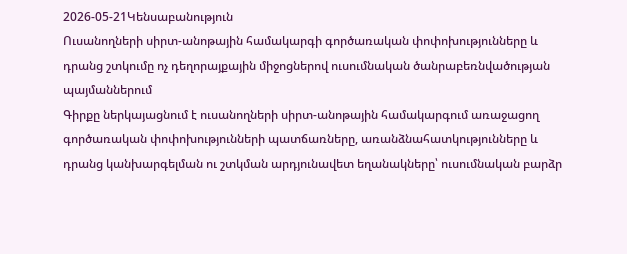2026-05-21Կենսաբանություն
Ուսանողների սիրտ-անոթային համակարգի գործառական փոփոխությունները և դրանց շտկումը ոչ դեղորայքային միջոցներով ուսումնական ծանրաբեռնվածության պայմաններում
Գիրքը ներկայացնում է ուսանողների սիրտ-անոթային համակարգում առաջացող գործառական փոփոխությունների պատճառները, առանձնահատկությունները և դրանց կանխարգելման ու շտկման արդյունավետ եղանակները՝ ուսումնական բարձր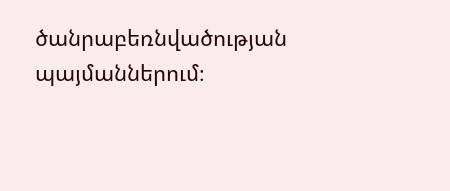ծանրաբեռնվածության պայմաններում։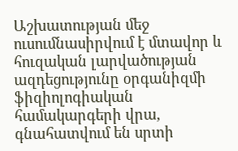Աշխատության մեջ ուսումնասիրվում է մտավոր և հուզական լարվածության ազդեցությունը օրգանիզմի ֆիզիոլոգիական համակարգերի վրա, գնահատվում են սրտի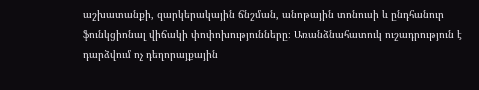աշխատանքի, զարկերակային ճնշման, անոթային տոնուսի և ընդհանուր ֆունկցիոնալ վիճակի փոփոխությունները։ Առանձնահատուկ ուշադրություն է դարձվում ոչ դեղորայքային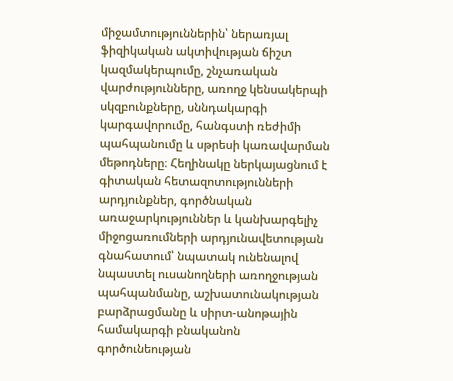միջամտություններին՝ ներառյալ ֆիզիկական ակտիվության ճիշտ կազմակերպումը, շնչառական վարժությունները, առողջ կենսակերպի սկզբունքները, սննդակարգի կարգավորումը, հանգստի ռեժիմի պահպանումը և սթրեսի կառավարման մեթոդները։ Հեղինակը ներկայացնում է գիտական հետազոտությունների արդյունքներ, գործնական առաջարկություններ և կանխարգելիչ միջոցառումների արդյունավետության գնահատում՝ նպատակ ունենալով նպաստել ուսանողների առողջության պահպանմանը, աշխատունակության բարձրացմանը և սիրտ-անոթային համակարգի բնականոն գործունեության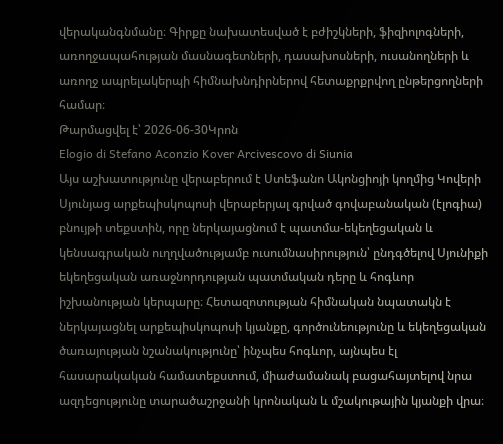վերականգնմանը։ Գիրքը նախատեսված է բժիշկների, ֆիզիոլոգների, առողջապահության մասնագետների, դասախոսների, ուսանողների և առողջ ապրելակերպի հիմնախնդիրներով հետաքրքրվող ընթերցողների համար։
Թարմացվել է՝ 2026-06-30Կրոն
Elogio di Stefano Aconzio Kover Arcivescovo di Siunia
Այս աշխատությունը վերաբերում է Ստեֆանո Ակոնցիոյի կողմից Կովերի Սյունյաց արքեպիսկոպոսի վերաբերյալ գրված գովաբանական (էլոգիա) բնույթի տեքստին, որը ներկայացնում է պատմա-եկեղեցական և կենսագրական ուղղվածությամբ ուսումնասիրություն՝ ընդգծելով Սյունիքի եկեղեցական առաջնորդության պատմական դերը և հոգևոր իշխանության կերպարը։ Հետազոտության հիմնական նպատակն է ներկայացնել արքեպիսկոպոսի կյանքը, գործունեությունը և եկեղեցական ծառայության նշանակությունը՝ ինչպես հոգևոր, այնպես էլ հասարակական համատեքստում, միաժամանակ բացահայտելով նրա ազդեցությունը տարածաշրջանի կրոնական և մշակութային կյանքի վրա։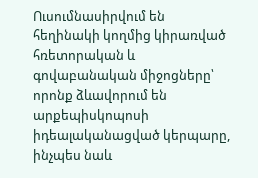Ուսումնասիրվում են հեղինակի կողմից կիրառված հռետորական և գովաբանական միջոցները՝ որոնք ձևավորում են արքեպիսկոպոսի իդեալականացված կերպարը, ինչպես նաև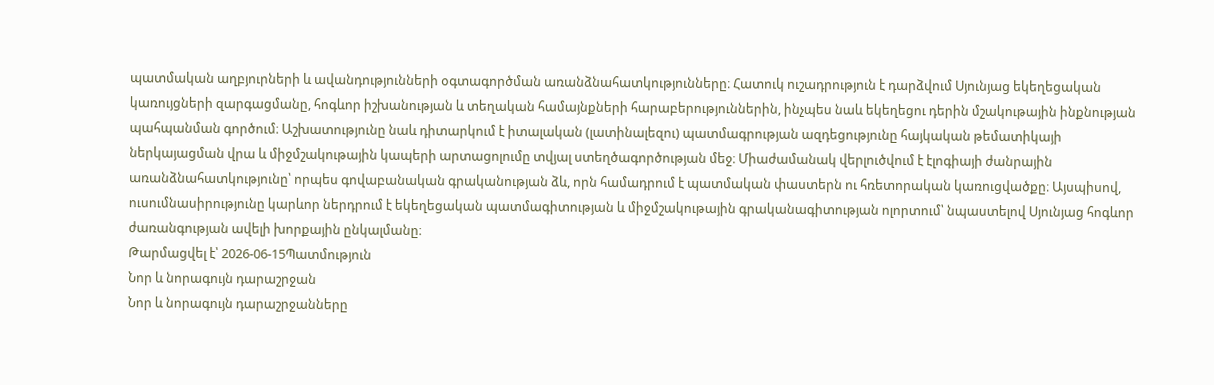պատմական աղբյուրների և ավանդությունների օգտագործման առանձնահատկությունները։ Հատուկ ուշադրություն է դարձվում Սյունյաց եկեղեցական կառույցների զարգացմանը, հոգևոր իշխանության և տեղական համայնքների հարաբերություններին, ինչպես նաև եկեղեցու դերին մշակութային ինքնության պահպանման գործում։ Աշխատությունը նաև դիտարկում է իտալական (լատինալեզու) պատմագրության ազդեցությունը հայկական թեմատիկայի ներկայացման վրա և միջմշակութային կապերի արտացոլումը տվյալ ստեղծագործության մեջ։ Միաժամանակ վերլուծվում է էլոգիայի ժանրային առանձնահատկությունը՝ որպես գովաբանական գրականության ձև, որն համադրում է պատմական փաստերն ու հռետորական կառուցվածքը։ Այսպիսով, ուսումնասիրությունը կարևոր ներդրում է եկեղեցական պատմագիտության և միջմշակութային գրականագիտության ոլորտում՝ նպաստելով Սյունյաց հոգևոր ժառանգության ավելի խորքային ընկալմանը։
Թարմացվել է՝ 2026-06-15Պատմություն
Նոր և նորագույն դարաշրջան
Նոր և նորագույն դարաշրջանները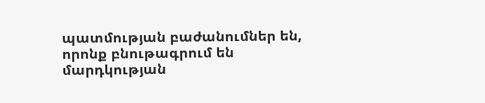պատմության բաժանումներ են, որոնք բնութագրում են մարդկության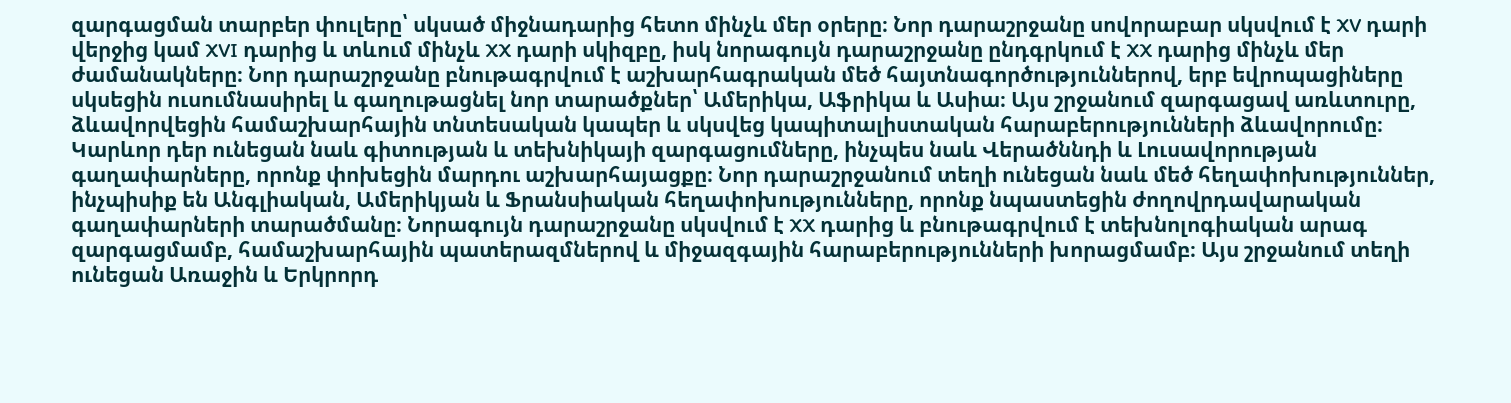զարգացման տարբեր փուլերը՝ սկսած միջնադարից հետո մինչև մեր օրերը։ Նոր դարաշրջանը սովորաբար սկսվում է XV դարի վերջից կամ XVI դարից և տևում մինչև XX դարի սկիզբը, իսկ նորագույն դարաշրջանը ընդգրկում է XX դարից մինչև մեր ժամանակները։ Նոր դարաշրջանը բնութագրվում է աշխարհագրական մեծ հայտնագործություններով, երբ եվրոպացիները սկսեցին ուսումնասիրել և գաղութացնել նոր տարածքներ՝ Ամերիկա, Աֆրիկա և Ասիա։ Այս շրջանում զարգացավ առևտուրը, ձևավորվեցին համաշխարհային տնտեսական կապեր և սկսվեց կապիտալիստական հարաբերությունների ձևավորումը։ Կարևոր դեր ունեցան նաև գիտության և տեխնիկայի զարգացումները, ինչպես նաև Վերածննդի և Լուսավորության գաղափարները, որոնք փոխեցին մարդու աշխարհայացքը։ Նոր դարաշրջանում տեղի ունեցան նաև մեծ հեղափոխություններ, ինչպիսիք են Անգլիական, Ամերիկյան և Ֆրանսիական հեղափոխությունները, որոնք նպաստեցին ժողովրդավարական գաղափարների տարածմանը։ Նորագույն դարաշրջանը սկսվում է XX դարից և բնութագրվում է տեխնոլոգիական արագ զարգացմամբ, համաշխարհային պատերազմներով և միջազգային հարաբերությունների խորացմամբ։ Այս շրջանում տեղի ունեցան Առաջին և Երկրորդ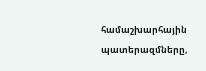համաշխարհային պատերազմները,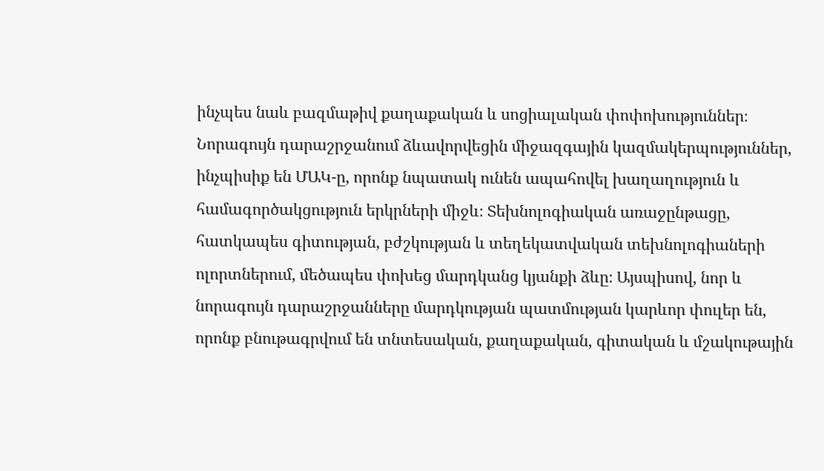ինչպես նաև բազմաթիվ քաղաքական և սոցիալական փոփոխություններ։ Նորագույն դարաշրջանում ձևավորվեցին միջազգային կազմակերպություններ, ինչպիսիք են ՄԱԿ-ը, որոնք նպատակ ունեն ապահովել խաղաղություն և համագործակցություն երկրների միջև։ Տեխնոլոգիական առաջընթացը, հատկապես գիտության, բժշկության և տեղեկատվական տեխնոլոգիաների ոլորտներում, մեծապես փոխեց մարդկանց կյանքի ձևը։ Այսպիսով, նոր և նորագույն դարաշրջանները մարդկության պատմության կարևոր փուլեր են, որոնք բնութագրվում են տնտեսական, քաղաքական, գիտական և մշակութային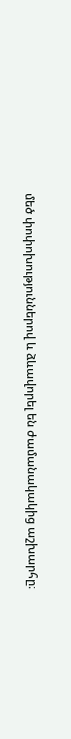մեծ փոփոխություններով և ձևավորել են ժամանակակից աշխարհը։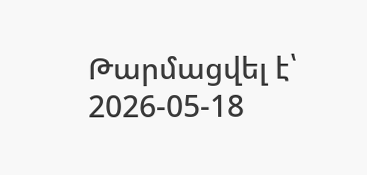Թարմացվել է՝ 2026-05-18